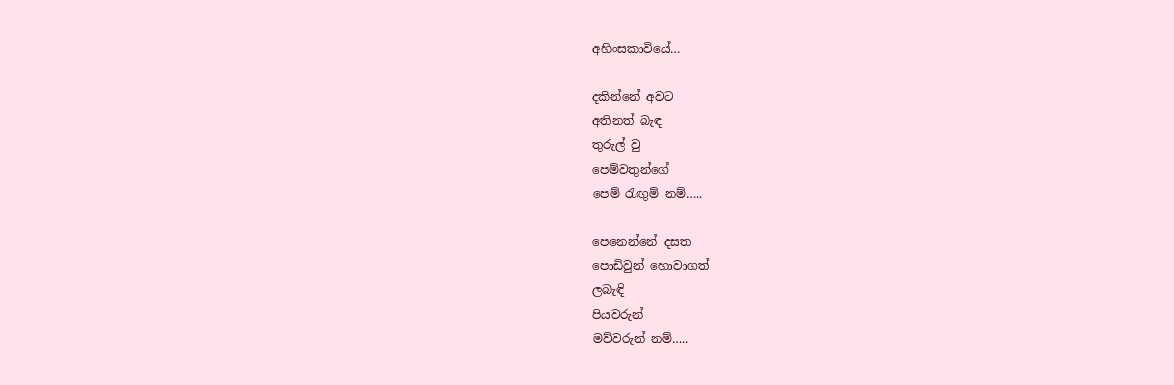අහිංසකාවියේ…

දකින්නේ අවට
අතිනත් බැඳ
තුරුල් වු
පෙම්වතුන්ගේ
පෙම් රැඟුම් නම්…..

පෙනෙන්නේ දසත
පොඩිවුන් හොවාගත්
ලබැඳි
පියවරුන්
මව්වරුන් නම්…..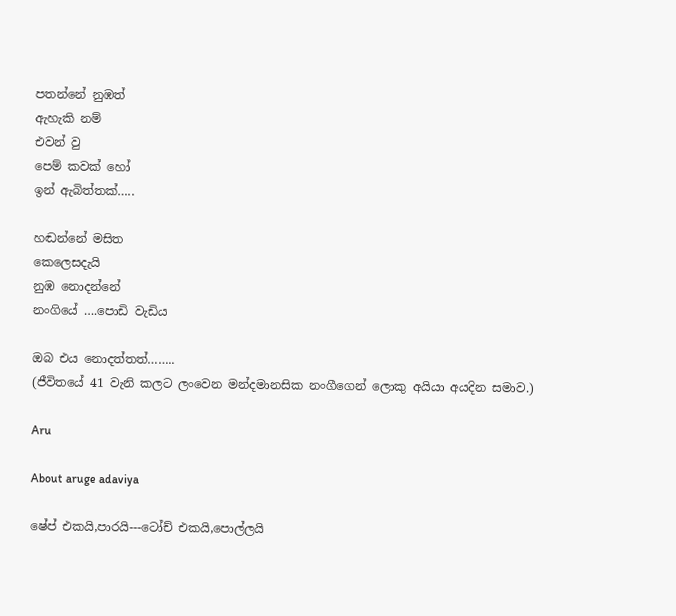පතන්නේ නුඹත්
ඇහැකි නම්
එවන් වු
පෙම් කවක් හෝ
ඉන් ඇබිත්තක්…..

හඬන්නේ මසිත
කෙලෙසදැයි
නුඹ නොදන්නේ
නංගියේ ….පොඩි වැඩිය

ඔබ එය නොදත්තත්……..
(ජීවිතයේ 41 වැනි කලට ලංවෙන මන්දමානසික නංගීගෙන් ලොකු අයියා අයදින සමාව.)

Aru

About aruge adaviya

ෂේප් එකයි,පාරයි---ටෝච් එකයි,පොල්ලයි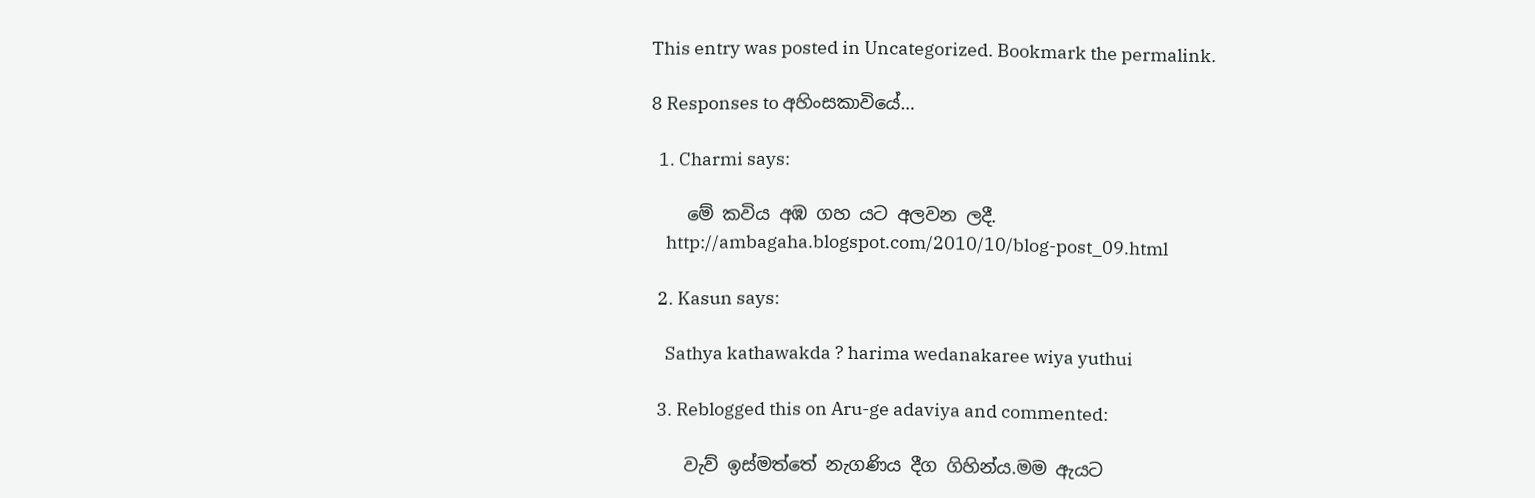This entry was posted in Uncategorized. Bookmark the permalink.

8 Responses to අහිංසකාවියේ…

  1. Charmi says:

    මේ කවිය අඹ ගහ යට අලවන ලදී.
    http://ambagaha.blogspot.com/2010/10/blog-post_09.html

  2. Kasun says:

    Sathya kathawakda ? harima wedanakaree wiya yuthui

  3. Reblogged this on Aru-ge adaviya and commented:

    වැව් ඉස්මත්තේ නැගණිය දීග ගිහින්ය.මම ඇයට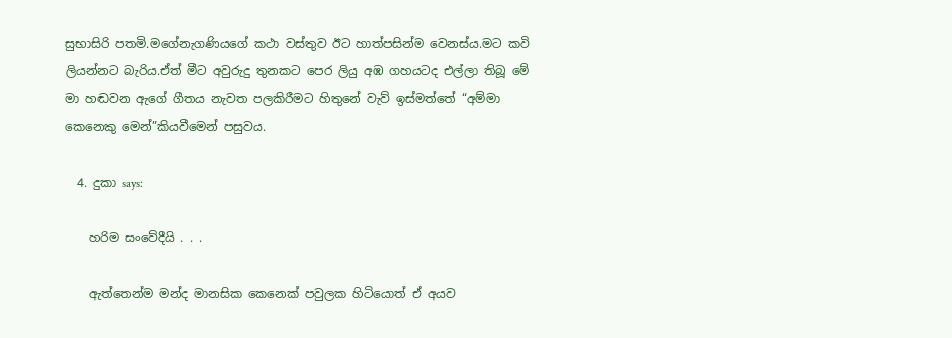සුභාසිරි පතමි.මගේනැගණියගේ කථා වස්තුව ඊට හාත්පසින්ම වෙනස්ය.මට කවි ලියන්නට බැරිය.ඒත් මීට අවුරුදු තුනකට පෙර ලියු අඹ ගහයටද එල්ලා තිබූ මේ මා හඬවන ඇගේ ගීතය නැවත පලකිරීමට හිතුනේ වැව් ඉස්මත්තේ “අම්මා කෙනෙකු මෙන්”කියවීමෙන් පසුවය.

  4. දුකා says:

    හරිම සංවේදීයි . . .

    ඇත්තෙන්ම මන්ද මානසික කෙනෙක් පවුලක හිටියොත් ඒ අයව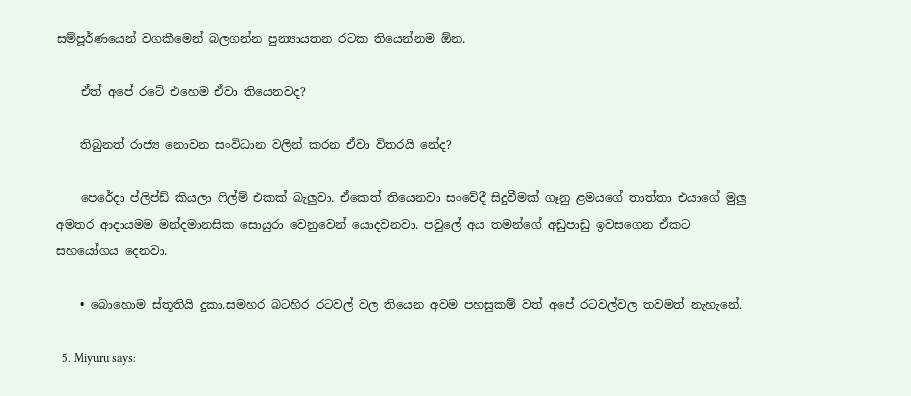සම්පූර්ණයෙන් වගකීමෙන් බලගන්න පුන්‍යායතන රටක තියෙන්නම ඕන.

    ඒත් අපේ රටේ එහෙම ඒවා තියෙනවද?

    තිබුනත් රාජ්‍ය නොවන සංවිධාන වලින් කරන ඒවා විතරයි නේද?

    පෙරේදා ප්ලිප්ඩ් කියලා ෆිල්ම් එකක් බැලුවා. ඒකෙත් තියෙනවා සංවේදී සිදුවීමක් ගෑනු ළමයගේ තාත්තා එයාගේ මුලු අමතර ආදායමම මන්දමානසික සොයුරා වෙනුවෙන් යොදවනවා. පවුලේ අය තමන්ගේ අඩුපාඩු ඉවසගෙන ඒකට සහයෝගය දෙනවා.

    • බොහොම ස්තූතියි දුකා.සමහර බටහිර රටවල් වල තියෙන අවම පහසුකම් වත් අපේ රටවල්වල තවමත් නැහැනේ.

  5. Miyuru says: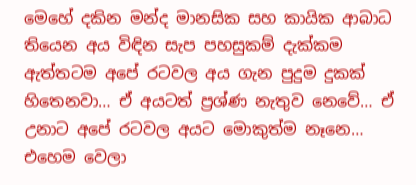මෙහේ දකින මන්ද මානසික සහ කායික ආබාධ තියෙන අය විඳින සැප පහසුකම් දැක්කම ඇත්තටම අපේ රටවල අය ගැන පුදුම දුකක් හිතෙනවා… ඒ අයටත් ප්‍රශ්ණ නැතුව නෙවේ… ඒ උනාට අපේ රටවල අයට මොකුත්ම නෑනෙ… එහෙම වෙලා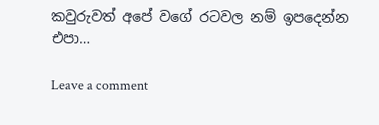කවුරුවත් අපේ වගේ රටවල නම් ඉපදෙන්න එපා…

Leave a comment